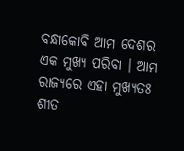ବନ୍ଧାକୋବି ଆମ ଦେଶର ଏକ ମୁଖ୍ୟ ପରିବା । ଆମ ରାଜ୍ୟରେ ଏହା ମୁଖ୍ୟତଃ ଶୀତ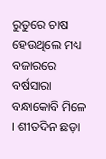ରୁତୁରେ ଚାଷ ହେଉଥିଲେ ମଧ୍ୟ ବଜାରରେ ବର୍ଷସାରା ବନ୍ଧାକୋବି ମିଳେ । ଶୀତଦିନ ଛଡ଼ା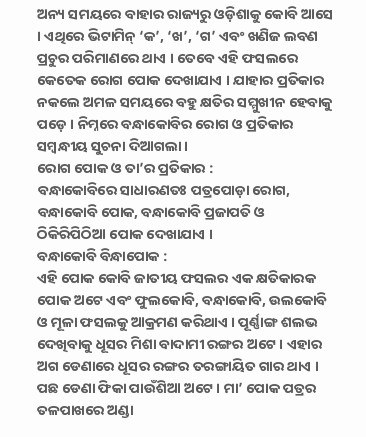ଅନ୍ୟ ସମୟରେ ବାହାର ରାଜ୍ୟରୁ ଓଡ଼ିଶାକୁ କୋବି ଆସେ । ଏଥିରେ ଭିଟାମିନ୍ ‘କ’, ‘ଖ’, ‘ଗ’ ଏବଂ ଖଣିଜ ଲବଣ ପ୍ରଚୁର ପରିମାଣରେ ଥାଏ । ତେବେ ଏହି ଫସଲରେ କେତେକ ରୋଗ ପୋକ ଦେଖାଯାଏ । ଯାହାର ପ୍ରତିକାର ନକଲେ ଅମଳ ସମୟରେ ବହୁ କ୍ଷତିର ସମ୍ମୁଖୀନ ହେବାକୁ ପଡ଼େ । ନିମ୍ନରେ ବନ୍ଧାକୋବିର ରୋଗ ଓ ପ୍ରତିକାର ସମ୍ବନ୍ଧୀୟ ସୁଚନା ଦିଆଗଲା ।
ରୋଗ ପୋକ ଓ ତା’ର ପ୍ରତିକାର :
ବନ୍ଧାକୋବିରେ ସାଧାରଣତଃ ପତ୍ରପୋଡ଼ା ରୋଗ, ବନ୍ଧାକୋବି ପୋକ, ବନ୍ଧାକୋବି ପ୍ରଜାପତି ଓ ଠିକିରିପିଠିଆ ପୋକ ଦେଖାଯାଏ ।
ବନ୍ଧାକୋବି ବିନ୍ଧାପୋକ :
ଏହି ପୋକ କୋବି ଜାତୀୟ ଫସଲର ଏକ କ୍ଷତିକାରକ ପୋକ ଅଟେ ଏବଂ ଫୁଲକୋବି, ବନ୍ଧାକୋବି, ଉଲକୋବି ଓ ମୂଳା ଫସଲକୁ ଆକ୍ରମଣ କରିଥାଏ । ପୂର୍ଣ୍ଣାଙ୍ଗ ଶଲଭ ଦେଖିବାକୁ ଧୂସର ମିଶା ବାଦାମୀ ରଙ୍ଗର ଅଟେ । ଏହାର ଅଗ ଡେଣାରେ ଧୂସର ରଙ୍ଗର ତରଙ୍ଗାୟିତ ଗାର ଥାଏ । ପଛ ଡେଣା ଫିକା ପାଉଁଶିଆ ଅଟେ । ମା’ ପୋକ ପତ୍ରର ତଳପାଖରେ ଅଣ୍ଡା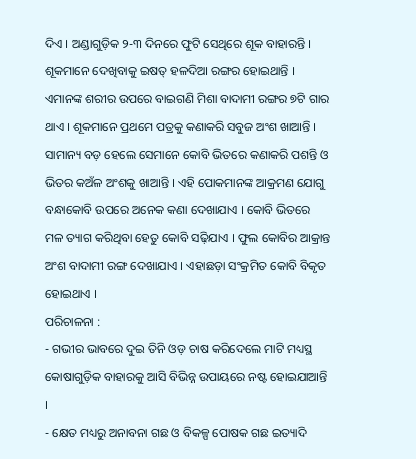ଦିଏ । ଅଣ୍ଡାଗୁଡ଼ିକ ୨-୩ ଦିନରେ ଫୁଟି ସେଥିରେ ଶୂକ ବାହାରନ୍ତି । ଶୂକମାନେ ଦେଖିବାକୁ ଇଷତ୍ ହଳଦିଆ ରଙ୍ଗର ହୋଇଥାନ୍ତି । ଏମାନଙ୍କ ଶରୀର ଉପରେ ବାଇଗଣି ମିଶା ବାଦାମୀ ରଙ୍ଗର ୭ଟି ଗାର ଥାଏ । ଶୂକମାନେ ପ୍ରଥମେ ପତ୍ରକୁ କଣାକରି ସବୁଜ ଅଂଶ ଖାଆନ୍ତି । ସାମାନ୍ୟ ବଡ଼ ହେଲେ ସେମାନେ କୋବି ଭିତରେ କଣାକରି ପଶନ୍ତି ଓ ଭିତର କଅଁଳ ଅଂଶକୁ ଖାଆନ୍ତି । ଏହି ପୋକମାନଙ୍କ ଆକ୍ରମଣ ଯୋଗୁ ବନ୍ଧାକୋବି ଉପରେ ଅନେକ କଣା ଦେଖାଯାଏ । କୋବି ଭିତରେ ମଳ ତ୍ୟାଗ କରିଥିବା ହେତୁ କୋବି ସଢ଼ିଯାଏ । ଫୁଲ କୋବିର ଆକ୍ରାନ୍ତ ଅଂଶ ବାଦାମୀ ରଙ୍ଗ ଦେଖାଯାଏ । ଏହାଛଡ଼ା ସଂକ୍ରମିତ କୋବି ବିକୃତ ହୋଇଥାଏ ।
ପରିଚାଳନା :
- ଗଭୀର ଭାବରେ ଦୁଇ ତିନି ଓଡ଼ ଚାଷ କରିଦେଲେ ମାଟି ମଧ୍ୟସ୍ଥ କୋଷାଗୁଡ଼ିକ ବାହାରକୁ ଆସି ବିଭିନ୍ନ ଉପାୟରେ ନଷ୍ଟ ହୋଇଯାଆନ୍ତି ।
- କ୍ଷେତ ମଧ୍ୟରୁ ଅନାବନା ଗଛ ଓ ବିକଳ୍ପ ପୋଷକ ଗଛ ଇତ୍ୟାଦି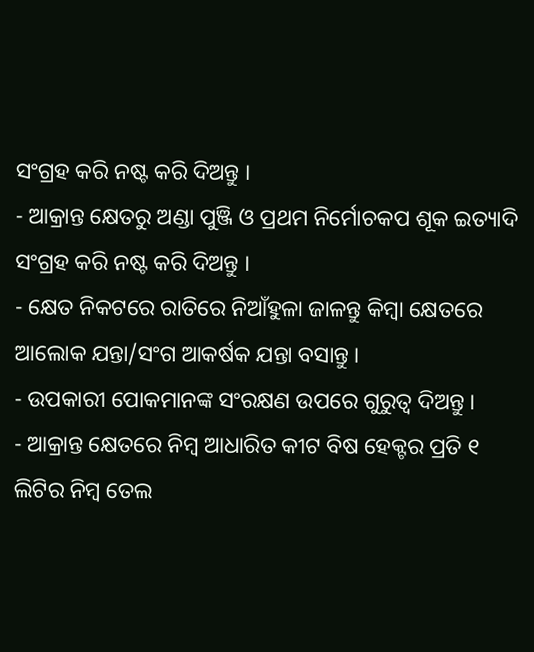ସଂଗ୍ରହ କରି ନଷ୍ଟ କରି ଦିଅନ୍ତୁ ।
- ଆକ୍ରାନ୍ତ କ୍ଷେତରୁ ଅଣ୍ଡା ପୁଞ୍ଜି ଓ ପ୍ରଥମ ନିର୍ମୋଚକପ ଶୂକ ଇତ୍ୟାଦି ସଂଗ୍ରହ କରି ନଷ୍ଟ କରି ଦିଅନ୍ତୁ ।
- କ୍ଷେତ ନିକଟରେ ରାତିରେ ନିଆଁହୁଳା ଜାଳନ୍ତୁ କିମ୍ବା କ୍ଷେତରେ ଆଲୋକ ଯନ୍ତା/ସଂଗ ଆକର୍ଷକ ଯନ୍ତା ବସାନ୍ତୁ ।
- ଉପକାରୀ ପୋକମାନଙ୍କ ସଂରକ୍ଷଣ ଉପରେ ଗୁରୁତ୍ୱ ଦିଅନ୍ତୁ ।
- ଆକ୍ରାନ୍ତ କ୍ଷେତରେ ନିମ୍ବ ଆଧାରିତ କୀଟ ବିଷ ହେକ୍ଟର ପ୍ରତି ୧ ଲିଟିର ନିମ୍ବ ତେଲ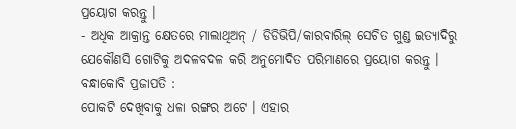ପ୍ରୟୋଗ କରନ୍ତୁ ।
- ଅଧିକ ଆକ୍ରାନ୍ତ କ୍ଷେତରେ ମାଲାଥିଅନ୍ / ଡିଡିଭିପି/କାରବାରିଲ୍ ସେଚିତ ଗୁଣ୍ଡ ଇତ୍ୟାଦିରୁ ଯେକୌଣସି ଗୋଟିକୁ ଅଦଳବଦଳ କରି ଅନୁମୋଦିତ ପରିମାଣରେ ପ୍ରୟୋଗ କରନ୍ତୁ ।
ବନ୍ଧାକୋବି ପ୍ରଜାପତି :
ପୋକଟି ଦେଖିବାକୁ ଧଳା ରଙ୍ଗର ଅଟେ । ଏହାର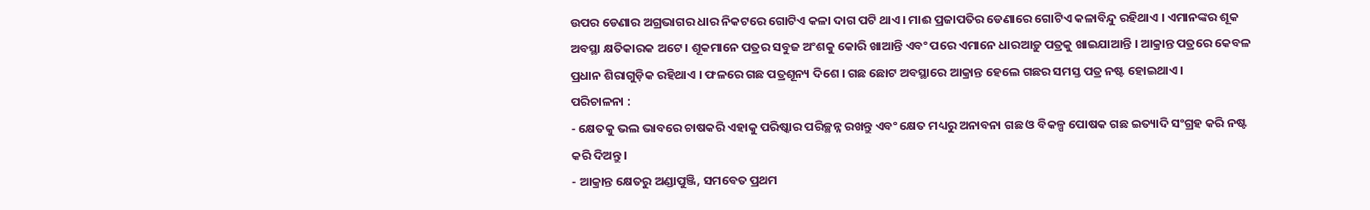ଉପର ଡେଣାର ଅଗ୍ରଭାଗର ଧାର ନିକଟରେ ଗୋଟିଏ କଳା ଦାଗ ପଟି ଥାଏ । ମାଈ ପ୍ରଜାପତିର ଡେଣାରେ ଗୋଟିଏ କଳାବିନ୍ଦୁ ରହିଥାଏ । ଏମାନଙ୍କର ଶୂକ ଅବସ୍ଥା କ୍ଷତିକାରକ ଅଟେ । ଶୂକମାନେ ପତ୍ରର ସବୁଜ ଅଂଶକୁ କୋରି ଖାଆନ୍ତି ଏବଂ ପରେ ଏମାନେ ଧାରଆଡ଼ୁ ପତ୍ରକୁ ଖାଇଯାଆନ୍ତି । ଆକ୍ରାନ୍ତ ପତ୍ରରେ କେବଳ ପ୍ରଧାନ ଶିରାଗୁଡ଼ିକ ରହିଥାଏ । ଫଳରେ ଗଛ ପତ୍ରଶୂନ୍ୟ ଦିଶେ । ଗଛ ଛୋଟ ଅବସ୍ଥାରେ ଆକ୍ରାନ୍ତ ହେଲେ ଗଛର ସମସ୍ତ ପତ୍ର ନଷ୍ଟ ହୋଇଥାଏ ।
ପରିଚାଳନା :
- କ୍ଷେତକୁ ଭଲ ଭାବରେ ଚାଷକରି ଏହାକୁ ପରିଷ୍କାର ପରିଚ୍ଛନ୍ନ ରଖନ୍ତୁ ଏବଂ କ୍ଷେତ ମଧ୍ୟରୁ ଅନାବନା ଗଛ ଓ ବିକଳ୍ପ ପୋଷକ ଗଛ ଇତ୍ୟାଦି ସଂଗ୍ରହ କରି ନଷ୍ଟ କରି ଦିଅନ୍ତୁ ।
- ଆକ୍ରାନ୍ତ କ୍ଷେତରୁ ଅଣ୍ଡାପୁଞ୍ଜି, ସମବେତ ପ୍ରଥମ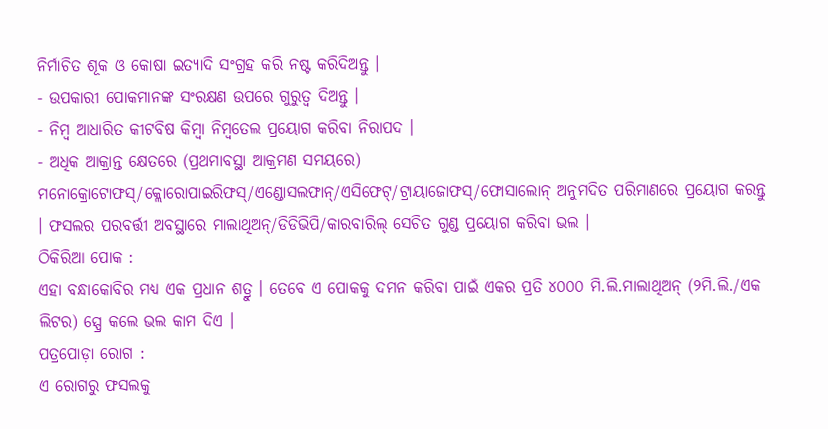ନିର୍ମାଚିତ ଶୂକ ଓ କୋଷା ଇତ୍ୟାଦି ସଂଗ୍ରହ କରି ନଷ୍ଟ କରିଦିଅନ୍ତୁ ।
- ଉପକାରୀ ପୋକମାନଙ୍କ ସଂରକ୍ଷଣ ଉପରେ ଗୁରୁତ୍ୱ ଦିଅନ୍ତୁ ।
- ନିମ୍ବ ଆଧାରିତ କୀଟବିଷ କିମ୍ବା ନିମ୍ବତେଲ ପ୍ରୟୋଗ କରିବା ନିରାପଦ ।
- ଅଧିକ ଆକ୍ରାନ୍ତ କ୍ଷେତରେ (ପ୍ରଥମାବସ୍ଥା ଆକ୍ରମଣ ସମୟରେ) ମନୋକ୍ରୋଟୋଫସ୍/କ୍ଲୋରୋପାଇରିଫସ୍/ଏଣ୍ଡୋସଲଫାନ୍/ଏସିଫେଟ୍/ଟ୍ରାୟାଜୋଫସ୍/ଫୋସାଲୋନ୍ ଅନୁମଦିତ ପରିମାଣରେ ପ୍ରୟୋଗ କରନ୍ତୁ । ଫସଲର ପରବର୍ତ୍ତୀ ଅବସ୍ଥାରେ ମାଲାଥିଅନ୍/ଡିଡିଭିପି/କାରବାରିଲ୍ ସେଚିତ ଗୁଣ୍ଡ ପ୍ରୟୋଗ କରିବା ଭଲ ।
ଠିକିରିଆ ପୋକ :
ଏହା ବନ୍ଧାକୋବିର ମଧ୍ୟ ଏକ ପ୍ରଧାନ ଶତ୍ରୁ । ତେବେ ଏ ପୋକକୁ ଦମନ କରିବା ପାଇଁ ଏକର ପ୍ରତି ୪୦୦୦ ମି.ଲି.ମାଲାଥିଅନ୍ (୨ମି.ଲି./ଏକ ଲିଟର) ସ୍ପ୍ରେ କଲେ ଭଲ କାମ ଦିଏ ।
ପତ୍ରପୋଡ଼ା ରୋଗ :
ଏ ରୋଗରୁ ଫସଲକୁ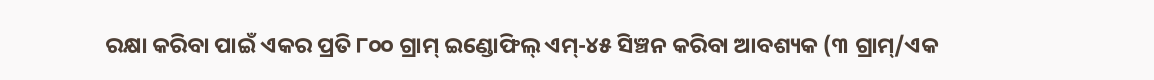ରକ୍ଷା କରିବା ପାଇଁ ଏକର ପ୍ରତି ୮୦୦ ଗ୍ରାମ୍ ଇଣ୍ଡୋଫିଲ୍ ଏମ୍-୪୫ ସିଞ୍ଚନ କରିବା ଆବଶ୍ୟକ (୩ ଗ୍ରାମ୍/ଏକ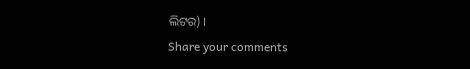ଲିଟର) ।
Share your comments